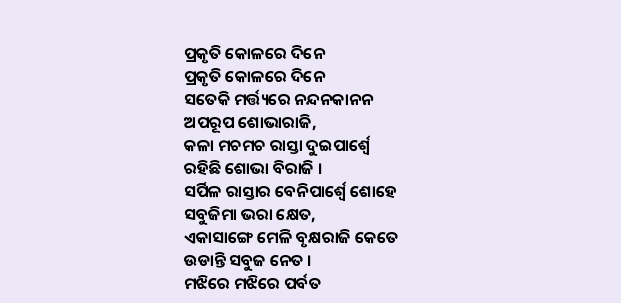ପ୍ରକୃତି କୋଳରେ ଦିନେ
ପ୍ରକୃତି କୋଳରେ ଦିନେ
ସତେକି ମର୍ତ୍ତ୍ୟରେ ନନ୍ଦନକାନନ
ଅପରୂପ ଶୋଭାରାଜି,
କଳା ମଚମଚ ରାସ୍ତା ଦୁଇପାର୍ଶ୍ୱେ
ରହିଛି ଶୋଭା ବିରାଜି ।
ସର୍ପିଳ ରାସ୍ତାର ବେନିପାର୍ଶ୍ୱେ ଶୋହେ
ସବୁଜିମା ଭରା କ୍ଷେତ,
ଏକାସାଙ୍ଗେ ମେଳି ବୃକ୍ଷରାଜି କେତେ
ଉଡାନ୍ତି ସବୁଜ ନେତ ।
ମଝିରେ ମଝିରେ ପର୍ବତ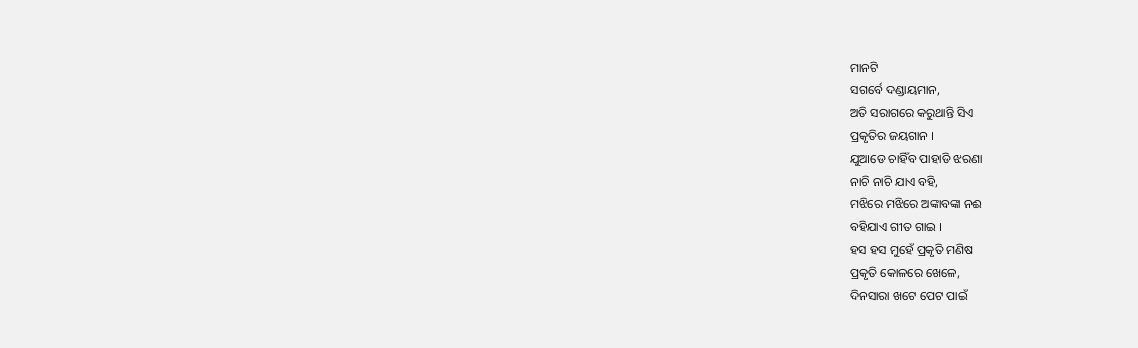ମାନଟି
ସଗର୍ବେ ଦଣ୍ଡାୟମାନ,
ଅତି ସରାଗରେ କରୁଥାନ୍ତି ସିଏ
ପ୍ରକୃତିର ଜୟଗାନ ।
ଯୁଆଡେ ଚାହିଁବ ପାହାଡି ଝରଣା
ନାଚି ନାଚି ଯାଏ ବହି,
ମଝିରେ ମଝିରେ ଅଙ୍କାବଙ୍କା ନଈ
ବହିଯାଏ ଗୀତ ଗାଇ ।
ହସ ହସ ମୁହେଁ ପ୍ରକୃତି ମଣିଷ
ପ୍ରକୃତି କୋଳରେ ଖେଳେ,
ଦିନସାରା ଖଟେ ପେଟ ପାଇଁ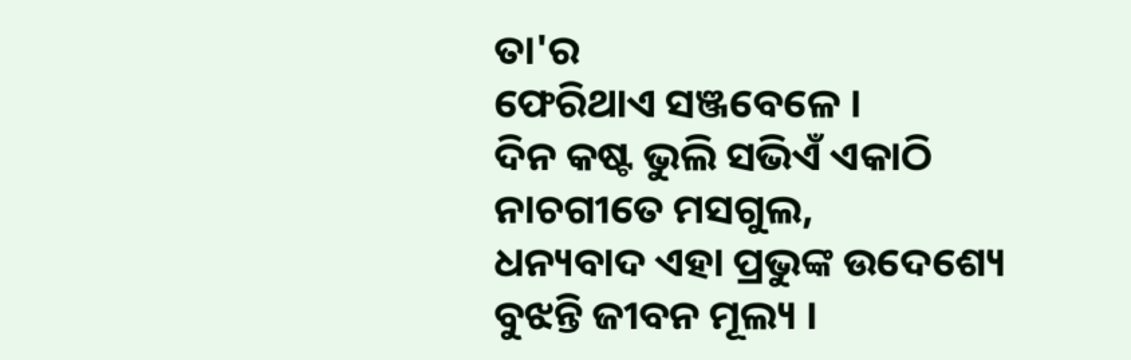ତା'ର
ଫେରିଥାଏ ସଞ୍ଜବେଳେ ।
ଦିନ କଷ୍ଟ ଭୁଲି ସଭିଏଁ ଏକାଠି
ନାଚଗୀତେ ମସଗୁଲ,
ଧନ୍ୟବାଦ ଏହା ପ୍ରଭୁଙ୍କ ଉଦେଶ୍ୟେ
ବୁଝନ୍ତି ଜୀବନ ମୂଲ୍ୟ ।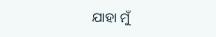ଯାହା ମୁଁ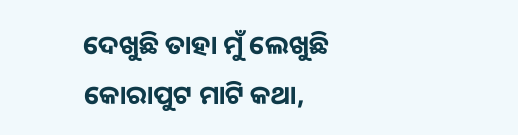ଦେଖୁଛି ତାହା ମୁଁ ଲେଖୁଛି
କୋରାପୁଟ ମାଟି କଥା,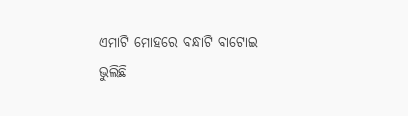ଏମାଟି ମୋହରେ ବନ୍ଧାଟି ବାଟୋଇ
ଭୁଲିଛି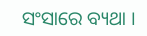ସଂସାରେ ବ୍ୟଥା ।